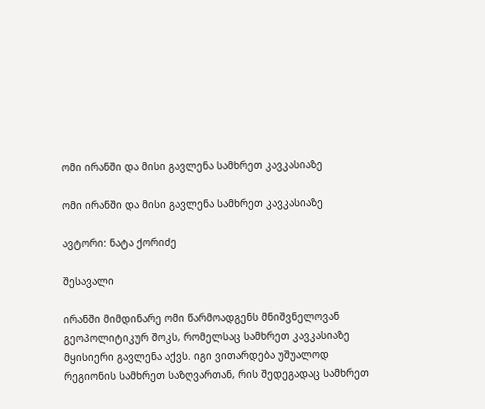ომი ირანში და მისი გავლენა სამხრეთ კავკასიაზე

ომი ირანში და მისი გავლენა სამხრეთ კავკასიაზე

ავტორი: ნატა ქორიძე

შესავალი

ირანში მიმდინარე ომი წარმოადგენს მნიშვნელოვან გეოპოლიტიკურ შოკს, რომელსაც სამხრეთ კავკასიაზე მყისიერი გავლენა აქვს. იგი ვითარდება უშუალოდ რეგიონის სამხრეთ საზღვართან, რის შედეგადაც სამხრეთ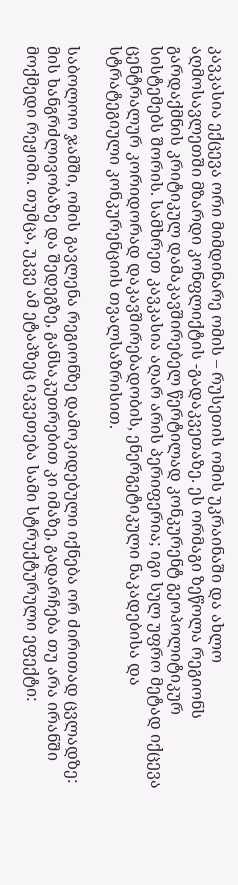კავკასია ექცევა ორი მიმდინარე ომის – რუსეთის ომის უკრაინაში და ახლო აღმოსავლეთში მზარდი კონფლიქტის -გადაკვეთაზე. ეს ორმაგი ზეწოლა რეგიონს გარდაქმნის კრიტიკულ დამაკავშირებელ წერტილად კონკურენტ გეოპოლიტიკურ სისტემებს შორის. სამხრეთ კავკასია აღარ არის პერიფერია; იგი სულ უფრო მეტად იქცევა ცენტრალურ კორიდორად დაკავშირებადობის, ენერგეტიკული ნაკადებისა და სტრატეგიული კონკურენციის თვალსაზრისით.

საბოლოო ჯამში, ომის გავლენა რეგიონზე დამოკიდებული იქნება ორ ძირითად ცვლადზე: მის ხანგრძლივობაზე და შედეგზე, განსაკუთრებით კი იმაზე, გადარჩება თუ არა ირანში მოქმედი რეჟიმი. თუმცა, უკვე ამ ეტაპზეც იკვეთება სამი სტრუქტურული ეფექტი: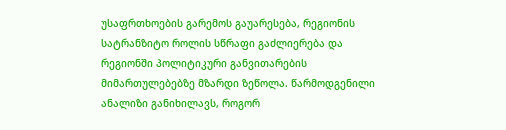უსაფრთხოების გარემოს გაუარესება, რეგიონის სატრანზიტო როლის სწრაფი გაძლიერება და რეგიონში პოლიტიკური განვითარების მიმართულებებზე მზარდი ზეწოლა. წარმოდგენილი ანალიზი განიხილავს, როგორ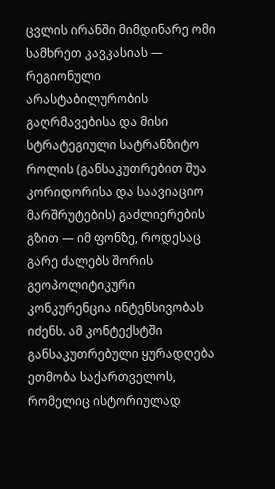ცვლის ირანში მიმდინარე ომი სამხრეთ კავკასიას — რეგიონული არასტაბილურობის გაღრმავებისა და მისი სტრატეგიული სატრანზიტო როლის (განსაკუთრებით შუა კორიდორისა და საავიაციო მარშრუტების) გაძლიერების გზით — იმ ფონზე, როდესაც გარე ძალებს შორის გეოპოლიტიკური კონკურენცია ინტენსივობას იძენს. ამ კონტექსტში განსაკუთრებული ყურადღება ეთმობა საქართველოს, რომელიც ისტორიულად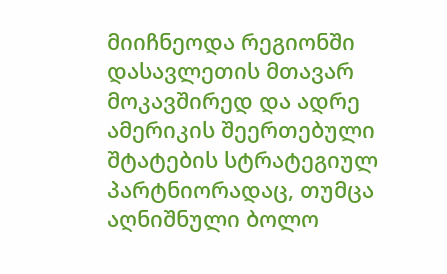მიიჩნეოდა რეგიონში დასავლეთის მთავარ მოკავშირედ და ადრე ამერიკის შეერთებული შტატების სტრატეგიულ პარტნიორადაც, თუმცა აღნიშნული ბოლო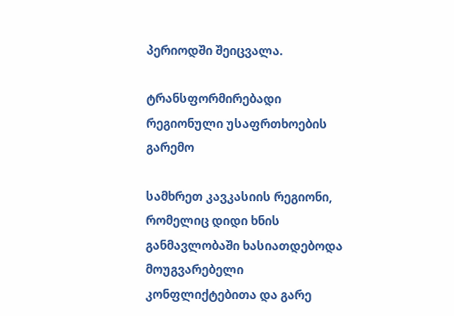პერიოდში შეიცვალა.

ტრანსფორმირებადი რეგიონული უსაფრთხოების გარემო

სამხრეთ კავკასიის რეგიონი, რომელიც დიდი ხნის განმავლობაში ხასიათდებოდა მოუგვარებელი კონფლიქტებითა და გარე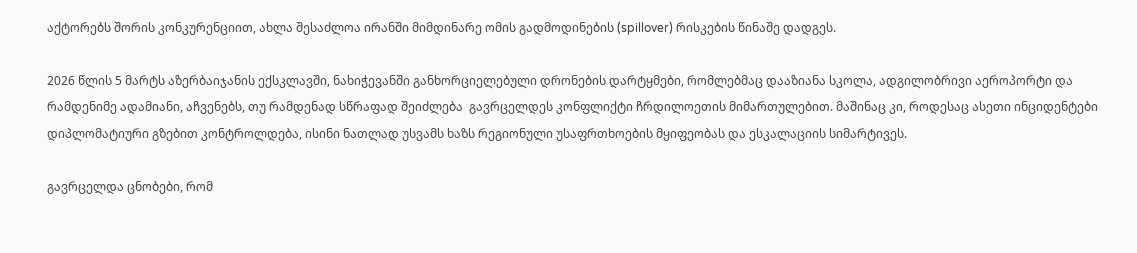აქტორებს შორის კონკურენციით, ახლა შესაძლოა ირანში მიმდინარე ომის გადმოდინების (spillover) რისკების წინაშე დადგეს.

2026 წლის 5 მარტს აზერბაიჯანის ექსკლავში, ნახიჭევანში განხორციელებული დრონების დარტყმები, რომლებმაც დააზიანა სკოლა, ადგილობრივი აეროპორტი და რამდენიმე ადამიანი, აჩვენებს, თუ რამდენად სწრაფად შეიძლება  გავრცელდეს კონფლიქტი ჩრდილოეთის მიმართულებით. მაშინაც კი, როდესაც ასეთი ინციდენტები დიპლომატიური გზებით კონტროლდება, ისინი ნათლად უსვამს ხაზს რეგიონული უსაფრთხოების მყიფეობას და ესკალაციის სიმარტივეს.

გავრცელდა ცნობები, რომ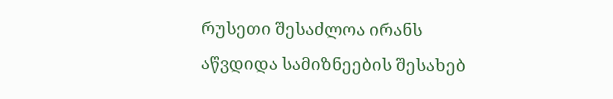რუსეთი შესაძლოა ირანს აწვდიდა სამიზნეების შესახებ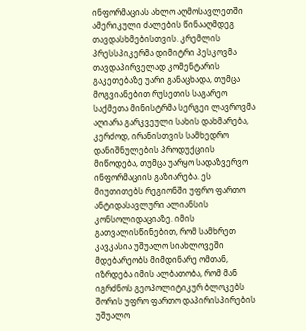ინფორმაციას ახლო აღმოსავლეთში ამერიკული ძალების წინააღმდეგ თავდასხმებისთვის. კრემლის პრესსპიკერმა დიმიტრი პესკოვმა თავდაპირველად კომენტარის გაკეთებაზე უარი განაცხადა, თუმცა მოგვიანებით რუსეთის საგარეო საქმეთა მინისტრმა სერგეი ლავროვმა აღიარა გარკვეული სახის დახმარება, კერძოდ, ირანისთვის სამხედრო დანიშნულების პროდუქციის მიწოდება, თუმცა უარყო სადაზვერვო ინფორმაციის გაზიარება. ეს მიუთითებს რეგიონში უფრო ფართო ანტიდასავლური ალიანსის კონსოლიდაციაზე. იმის გათვალისწინებით, რომ სამხრეთ კავკასია უშუალო სიახლოვეში მდებარეობს მიმდინარე ომთან, იზრდება იმის ალბათობა, რომ მან იგრძნოს გეოპოლიტიკურ ბლოკებს შორის უფრო ფართო დაპირისპირების უშუალო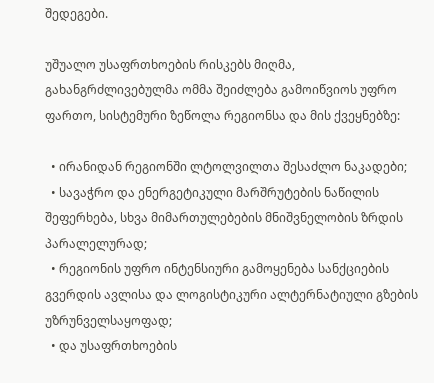შედეგები.

უშუალო უსაფრთხოების რისკებს მიღმა, გახანგრძლივებულმა ომმა შეიძლება გამოიწვიოს უფრო ფართო, სისტემური ზეწოლა რეგიონსა და მის ქვეყნებზე:

  • ირანიდან რეგიონში ლტოლვილთა შესაძლო ნაკადები;
  • სავაჭრო და ენერგეტიკული მარშრუტების ნაწილის შეფერხება, სხვა მიმართულებების მნიშვნელობის ზრდის პარალელურად;
  • რეგიონის უფრო ინტენსიური გამოყენება სანქციების გვერდის ავლისა და ლოგისტიკური ალტერნატიული გზების უზრუნველსაყოფად;
  • და უსაფრთხოების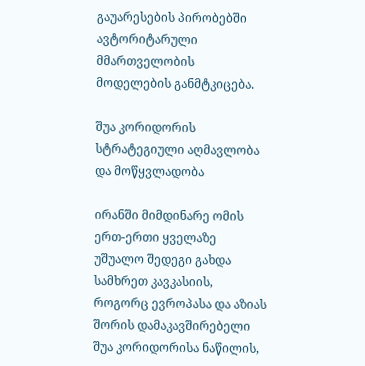გაუარესების პირობებში ავტორიტარული მმართველობის მოდელების განმტკიცება.

შუა კორიდორის სტრატეგიული აღმავლობა და მოწყვლადობა

ირანში მიმდინარე ომის ერთ-ერთი ყველაზე უშუალო შედეგი გახდა სამხრეთ კავკასიის, როგორც ევროპასა და აზიას შორის დამაკავშირებელი შუა კორიდორისა ნაწილის,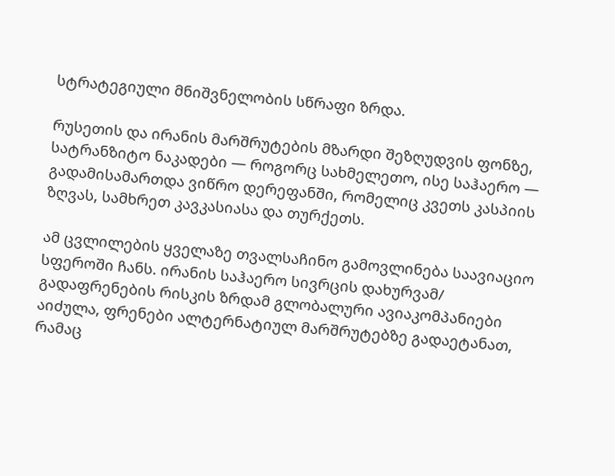სტრატეგიული მნიშვნელობის სწრაფი ზრდა.

რუსეთის და ირანის მარშრუტების მზარდი შეზღუდვის ფონზე, სატრანზიტო ნაკადები — როგორც სახმელეთო, ისე საჰაერო — გადამისამართდა ვიწრო დერეფანში, რომელიც კვეთს კასპიის ზღვას, სამხრეთ კავკასიასა და თურქეთს.

ამ ცვლილების ყველაზე თვალსაჩინო გამოვლინება საავიაციო სფეროში ჩანს. ირანის საჰაერო სივრცის დახურვამ/ გადაფრენების რისკის ზრდამ გლობალური ავიაკომპანიები აიძულა, ფრენები ალტერნატიულ მარშრუტებზე გადაეტანათ, რამაც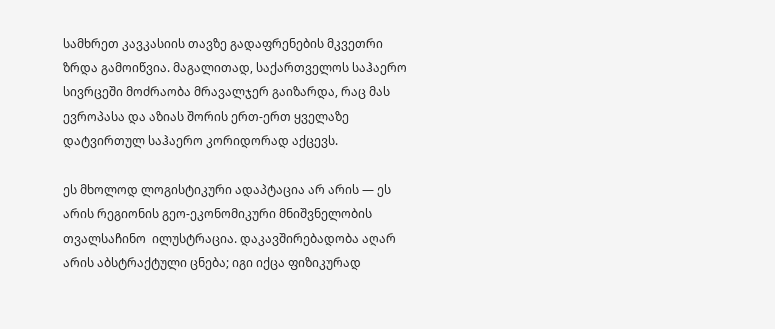სამხრეთ კავკასიის თავზე გადაფრენების მკვეთრი ზრდა გამოიწვია. მაგალითად, საქართველოს საჰაერო სივრცეში მოძრაობა მრავალჯერ გაიზარდა, რაც მას ევროპასა და აზიას შორის ერთ-ერთ ყველაზე დატვირთულ საჰაერო კორიდორად აქცევს.

ეს მხოლოდ ლოგისტიკური ადაპტაცია არ არის — ეს არის რეგიონის გეო-ეკონომიკური მნიშვნელობის თვალსაჩინო  ილუსტრაცია. დაკავშირებადობა აღარ არის აბსტრაქტული ცნება; იგი იქცა ფიზიკურად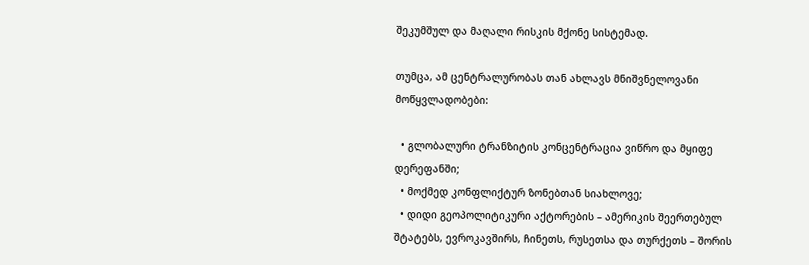შეკუმშულ და მაღალი რისკის მქონე სისტემად.

თუმცა, ამ ცენტრალურობას თან ახლავს მნიშვნელოვანი მოწყვლადობები:

  • გლობალური ტრანზიტის კონცენტრაცია ვიწრო და მყიფე დერეფანში;
  • მოქმედ კონფლიქტურ ზონებთან სიახლოვე;
  • დიდი გეოპოლიტიკური აქტორების – ამერიკის შეერთებულ შტატებს, ევროკავშირს, ჩინეთს, რუსეთსა და თურქეთს – შორის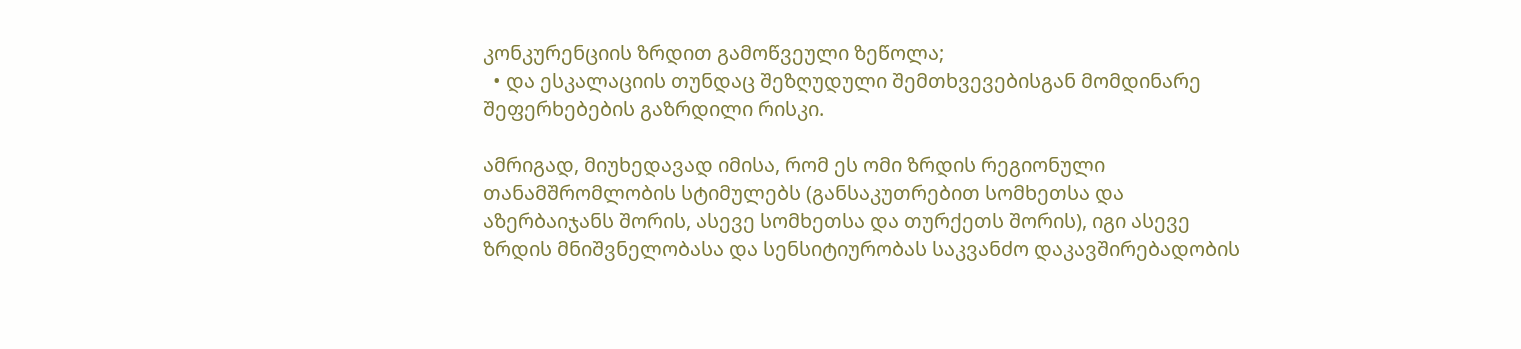კონკურენციის ზრდით გამოწვეული ზეწოლა;
  • და ესკალაციის თუნდაც შეზღუდული შემთხვევებისგან მომდინარე შეფერხებების გაზრდილი რისკი.

ამრიგად, მიუხედავად იმისა, რომ ეს ომი ზრდის რეგიონული თანამშრომლობის სტიმულებს (განსაკუთრებით სომხეთსა და აზერბაიჯანს შორის, ასევე სომხეთსა და თურქეთს შორის), იგი ასევე ზრდის მნიშვნელობასა და სენსიტიურობას საკვანძო დაკავშირებადობის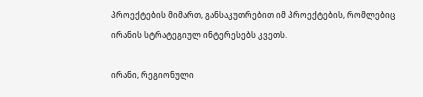პროექტების მიმართ, განსაკუთრებით იმ პროექტების, რომლებიც ირანის სტრატეგიულ ინტერესებს კვეთს.

ირანი, რეგიონული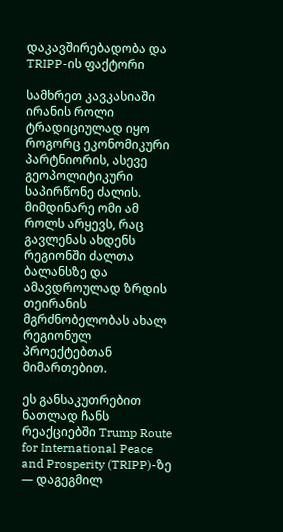დაკავშირებადობა და TRIPP-ის ფაქტორი

სამხრეთ კავკასიაში ირანის როლი ტრადიციულად იყო როგორც ეკონომიკური პარტნიორის, ასევე გეოპოლიტიკური საპირწონე ძალის. მიმდინარე ომი ამ როლს არყევს, რაც გავლენას ახდენს რეგიონში ძალთა ბალანსზე და ამავდროულად ზრდის თეირანის მგრძნობელობას ახალ რეგიონულ პროექტებთან მიმართებით.

ეს განსაკუთრებით ნათლად ჩანს რეაქციებში Trump Route for International Peace and Prosperity (TRIPP)-ზე — დაგეგმილ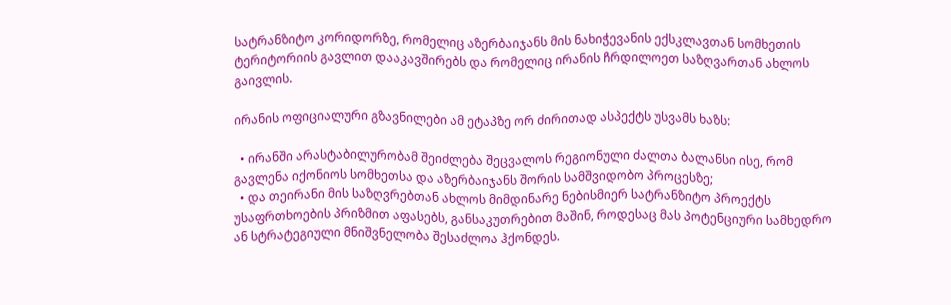სატრანზიტო კორიდორზე, რომელიც აზერბაიჯანს მის ნახიჭევანის ექსკლავთან სომხეთის ტერიტორიის გავლით დააკავშირებს და რომელიც ირანის ჩრდილოეთ საზღვართან ახლოს გაივლის.

ირანის ოფიციალური გზავნილები ამ ეტაპზე ორ ძირითად ასპექტს უსვამს ხაზს:

  • ირანში არასტაბილურობამ შეიძლება შეცვალოს რეგიონული ძალთა ბალანსი ისე, რომ გავლენა იქონიოს სომხეთსა და აზერბაიჯანს შორის სამშვიდობო პროცესზე;
  • და თეირანი მის საზღვრებთან ახლოს მიმდინარე ნებისმიერ სატრანზიტო პროექტს უსაფრთხოების პრიზმით აფასებს, განსაკუთრებით მაშინ, როდესაც მას პოტენციური სამხედრო ან სტრატეგიული მნიშვნელობა შესაძლოა ჰქონდეს.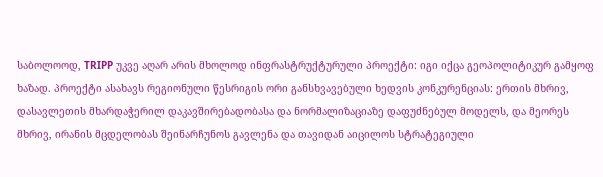საბოლოოდ, TRIPP უკვე აღარ არის მხოლოდ ინფრასტრუქტურული პროექტი: იგი იქცა გეოპოლიტიკურ გამყოფ ხაზად. პროექტი ასახავს რეგიონული წესრიგის ორი განსხვავებული ხედვის კონკურენციას: ერთის მხრივ, დასავლეთის მხარდაჭერილ დაკავშირებადობასა და ნორმალიზაციაზე დაფუძნებულ მოდელს, და მეორეს მხრივ, ირანის მცდელობას შეინარჩუნოს გავლენა და თავიდან აიცილოს სტრატეგიული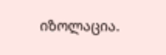იზოლაცია.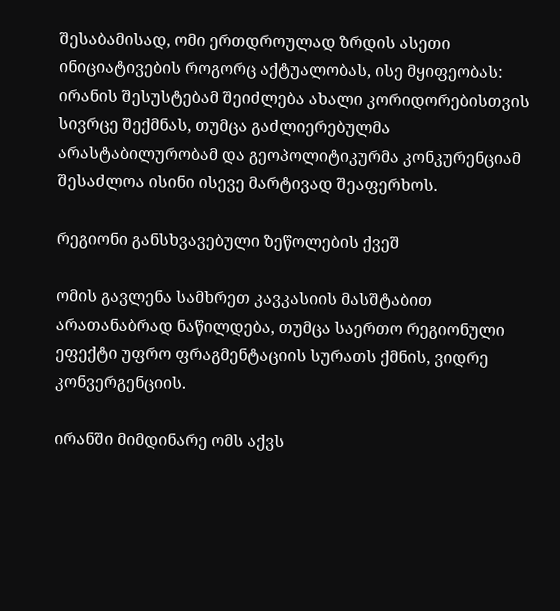შესაბამისად, ომი ერთდროულად ზრდის ასეთი ინიციატივების როგორც აქტუალობას, ისე მყიფეობას: ირანის შესუსტებამ შეიძლება ახალი კორიდორებისთვის სივრცე შექმნას, თუმცა გაძლიერებულმა არასტაბილურობამ და გეოპოლიტიკურმა კონკურენციამ შესაძლოა ისინი ისევე მარტივად შეაფერხოს.

რეგიონი განსხვავებული ზეწოლების ქვეშ

ომის გავლენა სამხრეთ კავკასიის მასშტაბით არათანაბრად ნაწილდება, თუმცა საერთო რეგიონული ეფექტი უფრო ფრაგმენტაციის სურათს ქმნის, ვიდრე კონვერგენციის.

ირანში მიმდინარე ომს აქვს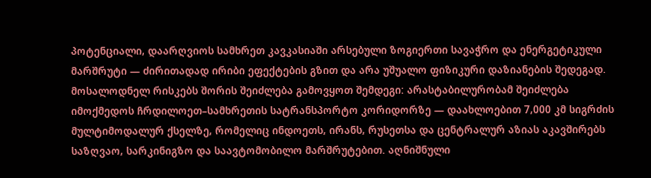პოტენციალი, დაარღვიოს სამხრეთ კავკასიაში არსებული ზოგიერთი სავაჭრო და ენერგეტიკული მარშრუტი — ძირითადად ირიბი ეფექტების გზით და არა უშუალო ფიზიკური დაზიანების შედეგად. მოსალოდნელ რისკებს შორის შეიძლება გამოვყოთ შემდეგი: არასტაბილურობამ შეიძლება იმოქმედოს ჩრდილოეთ–სამხრეთის სატრანსპორტო კორიდორზე — დაახლოებით 7,000 კმ სიგრძის მულტიმოდალურ ქსელზე, რომელიც ინდოეთს, ირანს, რუსეთსა და ცენტრალურ აზიას აკავშირებს საზღვაო, სარკინიგზო და საავტომობილო მარშრუტებით. აღნიშნული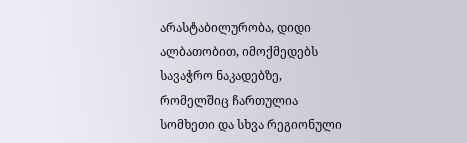არასტაბილურობა, დიდი ალბათობით, იმოქმედებს სავაჭრო ნაკადებზე, რომელშიც ჩართულია სომხეთი და სხვა რეგიონული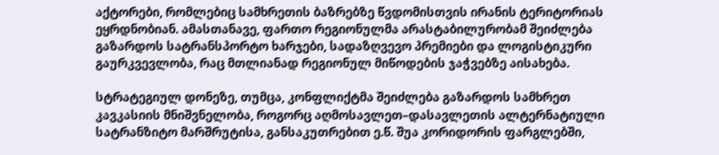აქტორები, რომლებიც სამხრეთის ბაზრებზე წვდომისთვის ირანის ტერიტორიას ეყრდნობიან. ამასთანავე, ფართო რეგიონულმა არასტაბილურობამ შეიძლება გაზარდოს სატრანსპორტო ხარჯები, სადაზღვევო პრემიები და ლოგისტიკური გაურკვევლობა, რაც მთლიანად რეგიონულ მიწოდების ჯაჭვებზე აისახება.

სტრატეგიულ დონეზე, თუმცა, კონფლიქტმა შეიძლება გაზარდოს სამხრეთ კავკასიის მნიშვნელობა, როგორც აღმოსავლეთ–დასავლეთის ალტერნატიული სატრანზიტო მარშრუტისა, განსაკუთრებით ე.წ. შუა კორიდორის ფარგლებში,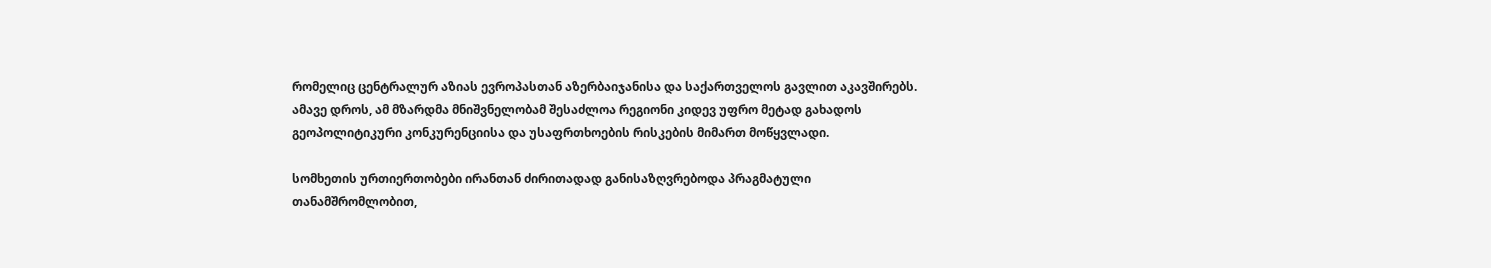რომელიც ცენტრალურ აზიას ევროპასთან აზერბაიჯანისა და საქართველოს გავლით აკავშირებს. ამავე დროს, ამ მზარდმა მნიშვნელობამ შესაძლოა რეგიონი კიდევ უფრო მეტად გახადოს გეოპოლიტიკური კონკურენციისა და უსაფრთხოების რისკების მიმართ მოწყვლადი.

სომხეთის ურთიერთობები ირანთან ძირითადად განისაზღვრებოდა პრაგმატული თანამშრომლობით,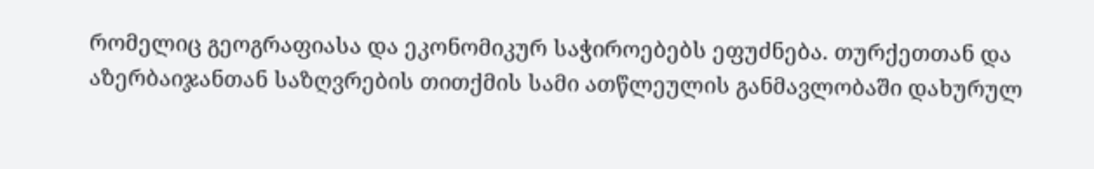რომელიც გეოგრაფიასა და ეკონომიკურ საჭიროებებს ეფუძნება. თურქეთთან და აზერბაიჯანთან საზღვრების თითქმის სამი ათწლეულის განმავლობაში დახურულ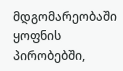მდგომარეობაში ყოფნის პირობებში,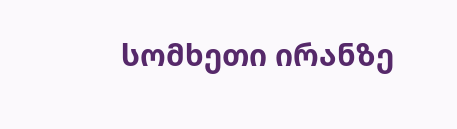სომხეთი ირანზე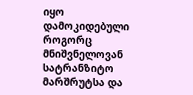იყო დამოკიდებული როგორც მნიშვნელოვან სატრანზიტო მარშრუტსა და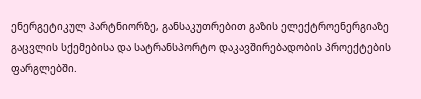ენერგეტიკულ პარტნიორზე, განსაკუთრებით გაზის ელექტროენერგიაზე გაცვლის სქემებისა და სატრანსპორტო დაკავშირებადობის პროექტების ფარგლებში.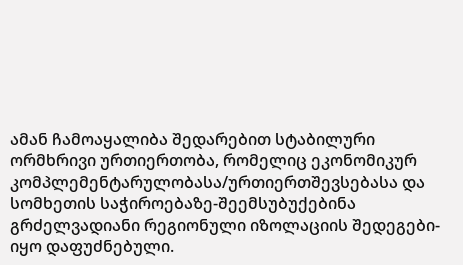ამან ჩამოაყალიბა შედარებით სტაბილური ორმხრივი ურთიერთობა, რომელიც ეკონომიკურ კომპლემენტარულობასა/ურთიერთშევსებასა და სომხეთის საჭიროებაზე-შეემსუბუქებინა გრძელვადიანი რეგიონული იზოლაციის შედეგები- იყო დაფუძნებული.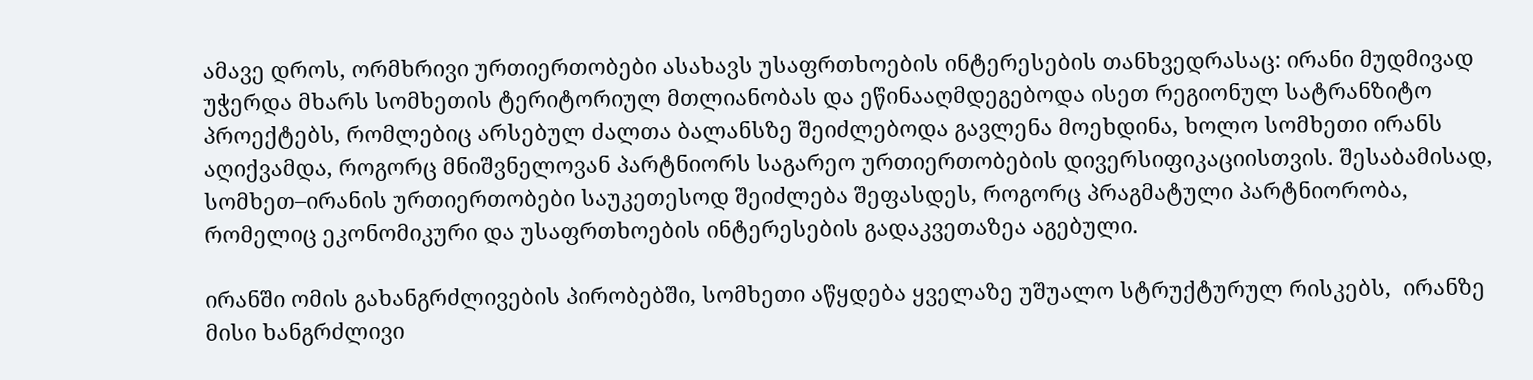ამავე დროს, ორმხრივი ურთიერთობები ასახავს უსაფრთხოების ინტერესების თანხვედრასაც: ირანი მუდმივად უჭერდა მხარს სომხეთის ტერიტორიულ მთლიანობას და ეწინააღმდეგებოდა ისეთ რეგიონულ სატრანზიტო პროექტებს, რომლებიც არსებულ ძალთა ბალანსზე შეიძლებოდა გავლენა მოეხდინა, ხოლო სომხეთი ირანს აღიქვამდა, როგორც მნიშვნელოვან პარტნიორს საგარეო ურთიერთობების დივერსიფიკაციისთვის. შესაბამისად, სომხეთ–ირანის ურთიერთობები საუკეთესოდ შეიძლება შეფასდეს, როგორც პრაგმატული პარტნიორობა, რომელიც ეკონომიკური და უსაფრთხოების ინტერესების გადაკვეთაზეა აგებული.

ირანში ომის გახანგრძლივების პირობებში, სომხეთი აწყდება ყველაზე უშუალო სტრუქტურულ რისკებს,  ირანზე მისი ხანგრძლივი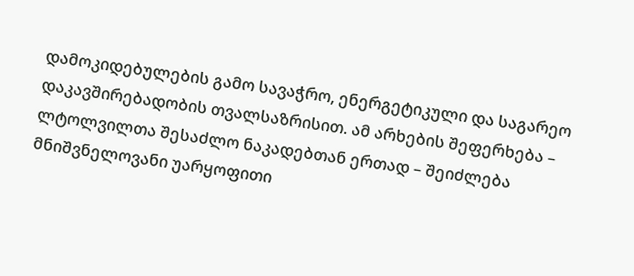დამოკიდებულების გამო სავაჭრო, ენერგეტიკული და საგარეო დაკავშირებადობის თვალსაზრისით. ამ არხების შეფერხება – ლტოლვილთა შესაძლო ნაკადებთან ერთად – შეიძლება მნიშვნელოვანი უარყოფითი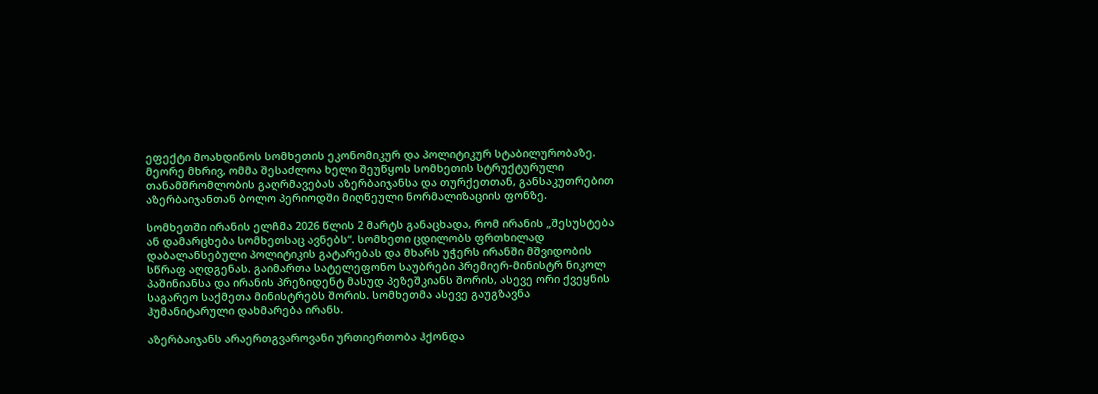ეფექტი მოახდინოს სომხეთის ეკონომიკურ და პოლიტიკურ სტაბილურობაზე. მეორე მხრივ, ომმა შესაძლოა ხელი შეუწყოს სომხეთის სტრუქტურული თანამშრომლობის გაღრმავებას აზერბაიჯანსა და თურქეთთან, განსაკუთრებით აზერბაიჯანთან ბოლო პერიოდში მიღწეული ნორმალიზაციის ფონზე.

სომხეთში ირანის ელჩმა 2026 წლის 2 მარტს განაცხადა, რომ ირანის „შესუსტება ან დამარცხება სომხეთსაც ავნებს“. სომხეთი ცდილობს ფრთხილად დაბალანსებული პოლიტიკის გატარებას და მხარს უჭერს ირანში მშვიდობის სწრაფ აღდგენას. გაიმართა სატელეფონო საუბრები პრემიერ-მინისტრ ნიკოლ პაშინიანსა და ირანის პრეზიდენტ მასუდ პეზეშკიანს შორის, ასევე ორი ქვეყნის საგარეო საქმეთა მინისტრებს შორის. სომხეთმა ასევე გაუგზავნა ჰუმანიტარული დახმარება ირანს.

აზერბაიჯანს არაერთგვაროვანი ურთიერთობა ჰქონდა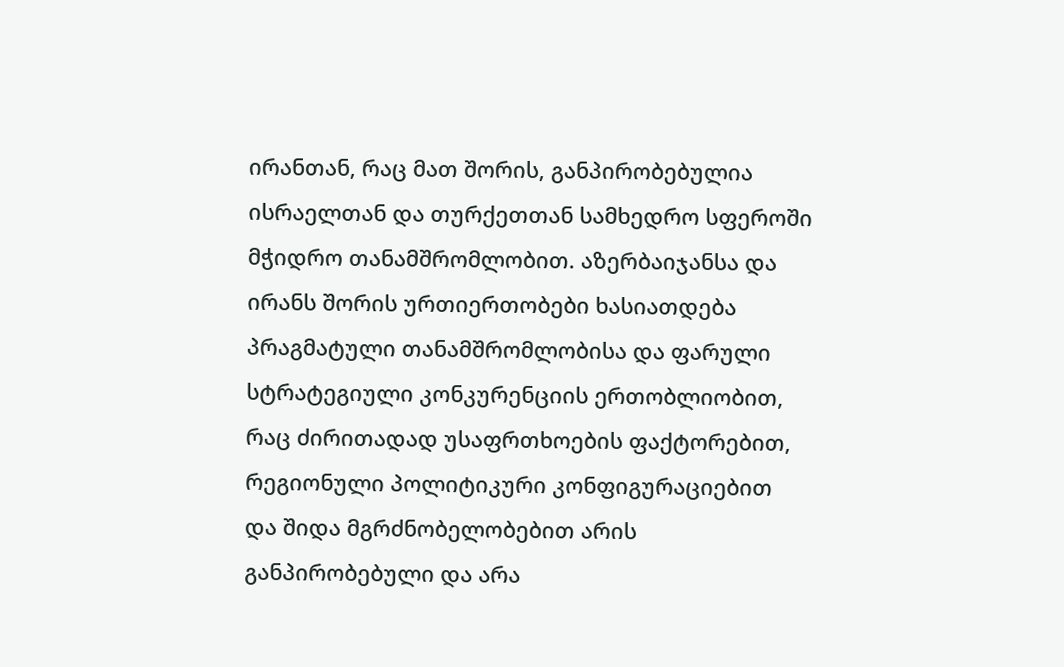ირანთან, რაც მათ შორის, განპირობებულია ისრაელთან და თურქეთთან სამხედრო სფეროში მჭიდრო თანამშრომლობით. აზერბაიჯანსა და ირანს შორის ურთიერთობები ხასიათდება პრაგმატული თანამშრომლობისა და ფარული სტრატეგიული კონკურენციის ერთობლიობით, რაც ძირითადად უსაფრთხოების ფაქტორებით, რეგიონული პოლიტიკური კონფიგურაციებით და შიდა მგრძნობელობებით არის განპირობებული და არა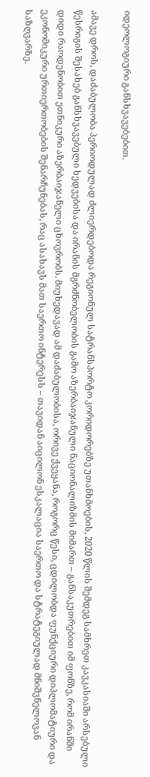იდეოლოგიური განსხვავებებით.

ამავე დროს, დაძაბულობა პერიოდულად ძლიერდებოდა რეგიონულ სატრანსპორტო კორიდორებზე უთანხმოების, 2020 წლის შემდეგ სამხრეთ კავკასიაში არსებული წესრიგის შესახებ განსხვავებული ხედვებისა და ირანის მგრძნობელობის გამო აზერბაიჯანული ნაციონალიზმის მიმართ – განსაკუთრებით იმ ფონზე, რომ ირანში დიდი რაოდენობით ეთნიკური აზერბაიჯანელი ცხოვრობს. მიუხედავად ამ დაძაბულობისა, ორივე ქვეყანა, როგორც წესი, ცდილობდა ფუნქციური დიპლომატიური და ეკონომიკური ურთიერთობების შენარჩუნებას, რაც ასახავს მათ საერთო ინტერესს – თავიდან აიცილონ ესკალაცია საერთო და სტრატეგიულად მნიშვნელოვან საზღვარზე.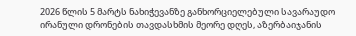2026 წლის 5 მარტს ნახიჭევანზე განხორციელებული სავარაუდო ირანული დრონების თავდასხმის მეორე დღეს, აზერბაიჯანის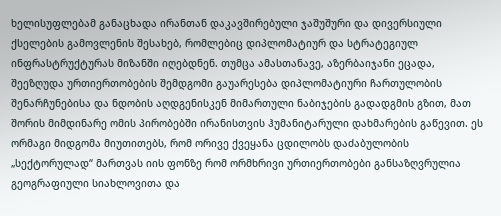ხელისუფლებამ განაცხადა ირანთან დაკავშირებული ჯაშუშური და დივერსიული ქსელების გამოვლენის შესახებ, რომლებიც დიპლომატიურ და სტრატეგიულ ინფრასტრუქტურას მიზანში იღებდნენ. თუმცა ამასთანავე, აზერბაიჯანი ეცადა, შეეზღუდა ურთიერთობების შემდგომი გაუარესება დიპლომატიური ჩართულობის შენარჩუნებისა და ნდობის აღდგენისკენ მიმართული ნაბიჯების გადადგმის გზით, მათ შორის მიმდინარე ომის პირობებში ირანისთვის ჰუმანიტარული დახმარების გაწევით. ეს ორმაგი მიდგომა მიუთითებს, რომ ორივე ქვეყანა ცდილობს დაძაბულობის „სექტორულად“ მართვას იის ფონზე რომ ორმხრივი ურთიერთობები განსაზღვრულია გეოგრაფიული სიახლოვითა და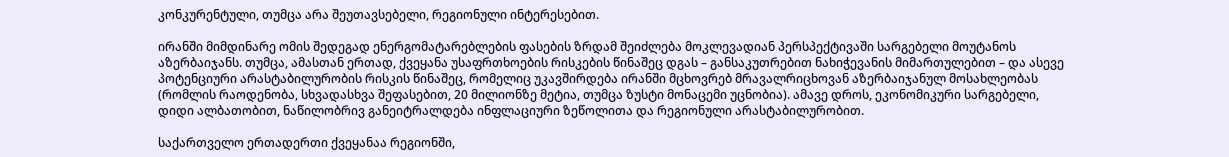კონკურენტული, თუმცა არა შეუთავსებელი, რეგიონული ინტერესებით.

ირანში მიმდინარე ომის შედეგად ენერგომატარებლების ფასების ზრდამ შეიძლება მოკლევადიან პერსპექტივაში სარგებელი მოუტანოს აზერბაიჯანს. თუმცა, ამასთან ერთად, ქვეყანა უსაფრთხოების რისკების წინაშეც დგას – განსაკუთრებით ნახიჭევანის მიმართულებით – და ასევე პოტენციური არასტაბილურობის რისკის წინაშეც, რომელიც უკავშირდება ირანში მცხოვრებ მრავალრიცხოვან აზერბაიჯანულ მოსახლეობას (რომლის რაოდენობა, სხვადასხვა შეფასებით, 20 მილიონზე მეტია, თუმცა ზუსტი მონაცემი უცნობია). ამავე დროს, ეკონომიკური სარგებელი, დიდი ალბათობით, ნაწილობრივ განეიტრალდება ინფლაციური ზეწოლითა და რეგიონული არასტაბილურობით.

საქართველო ერთადერთი ქვეყანაა რეგიონში,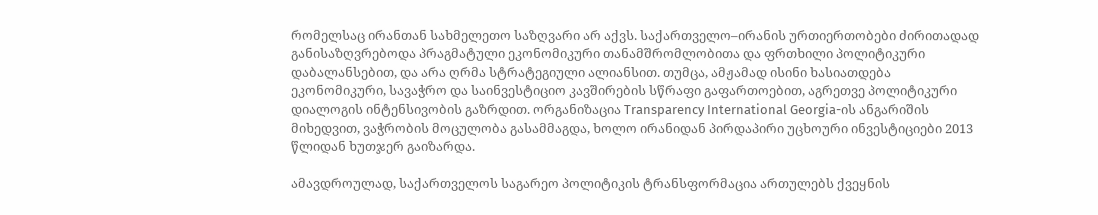რომელსაც ირანთან სახმელეთო საზღვარი არ აქვს. საქართველო–ირანის ურთიერთობები ძირითადად განისაზღვრებოდა პრაგმატული ეკონომიკური თანამშრომლობითა და ფრთხილი პოლიტიკური დაბალანსებით, და არა ღრმა სტრატეგიული ალიანსით. თუმცა, ამჟამად ისინი ხასიათდება ეკონომიკური, სავაჭრო და საინვესტიციო კავშირების სწრაფი გაფართოებით, აგრეთვე პოლიტიკური დიალოგის ინტენსივობის გაზრდით. ორგანიზაცია Transparency International Georgia-ის ანგარიშის მიხედვით, ვაჭრობის მოცულობა გასამმაგდა, ხოლო ირანიდან პირდაპირი უცხოური ინვესტიციები 2013 წლიდან ხუთჯერ გაიზარდა.

ამავდროულად, საქართველოს საგარეო პოლიტიკის ტრანსფორმაცია ართულებს ქვეყნის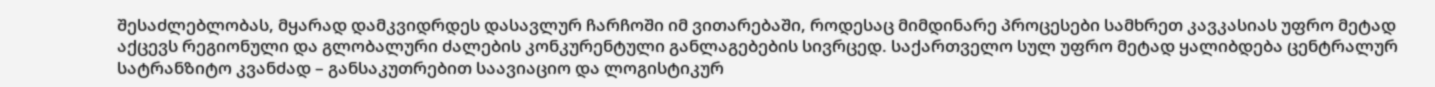შესაძლებლობას, მყარად დამკვიდრდეს დასავლურ ჩარჩოში იმ ვითარებაში, როდესაც მიმდინარე პროცესები სამხრეთ კავკასიას უფრო მეტად აქცევს რეგიონული და გლობალური ძალების კონკურენტული განლაგებების სივრცედ. საქართველო სულ უფრო მეტად ყალიბდება ცენტრალურ სატრანზიტო კვანძად – განსაკუთრებით საავიაციო და ლოგისტიკურ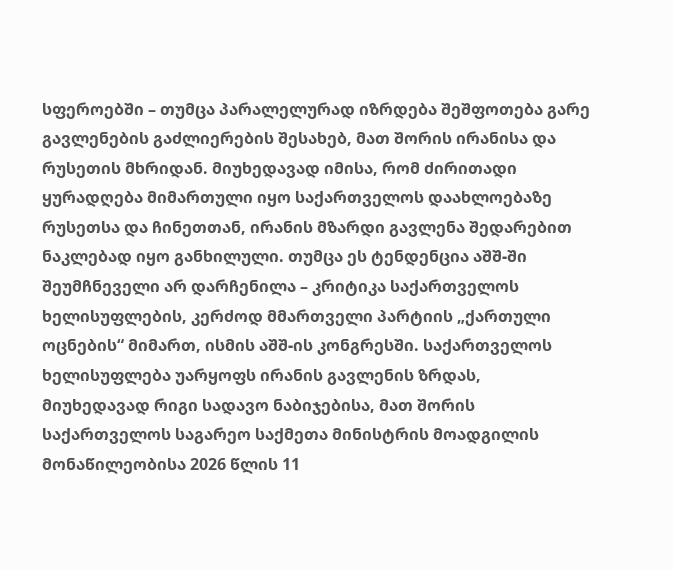სფეროებში – თუმცა პარალელურად იზრდება შეშფოთება გარე გავლენების გაძლიერების შესახებ, მათ შორის ირანისა და რუსეთის მხრიდან. მიუხედავად იმისა, რომ ძირითადი ყურადღება მიმართული იყო საქართველოს დაახლოებაზე რუსეთსა და ჩინეთთან, ირანის მზარდი გავლენა შედარებით ნაკლებად იყო განხილული. თუმცა ეს ტენდენცია აშშ-ში შეუმჩნეველი არ დარჩენილა – კრიტიკა საქართველოს ხელისუფლების, კერძოდ მმართველი პარტიის „ქართული ოცნების“ მიმართ, ისმის აშშ-ის კონგრესში. საქართველოს ხელისუფლება უარყოფს ირანის გავლენის ზრდას, მიუხედავად რიგი სადავო ნაბიჯებისა, მათ შორის საქართველოს საგარეო საქმეთა მინისტრის მოადგილის მონაწილეობისა 2026 წლის 11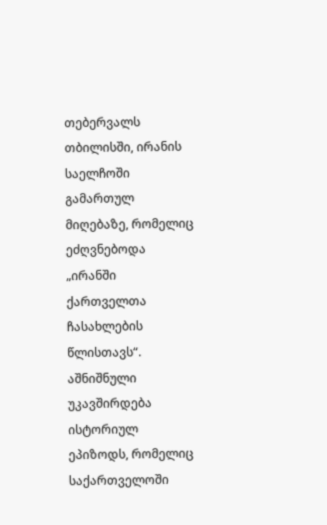თებერვალს თბილისში, ირანის საელჩოში გამართულ მიღებაზე, რომელიც ეძღვნებოდა „ირანში ქართველთა ჩასახლების წლისთავს“. აშნიშნული უკავშირდება ისტორიულ ეპიზოდს, რომელიც საქართველოში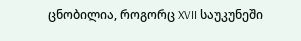ცნობილია, როგორც XVII საუკუნეში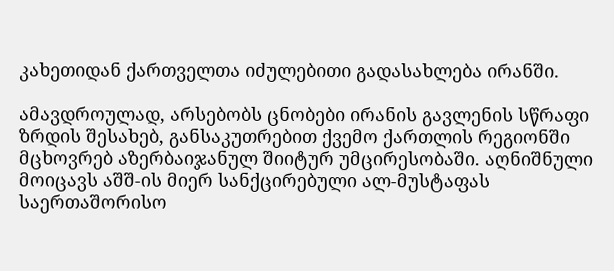კახეთიდან ქართველთა იძულებითი გადასახლება ირანში.

ამავდროულად, არსებობს ცნობები ირანის გავლენის სწრაფი ზრდის შესახებ, განსაკუთრებით ქვემო ქართლის რეგიონში მცხოვრებ აზერბაიჯანულ შიიტურ უმცირესობაში. აღნიშნული მოიცავს აშშ-ის მიერ სანქცირებული ალ-მუსტაფას საერთაშორისო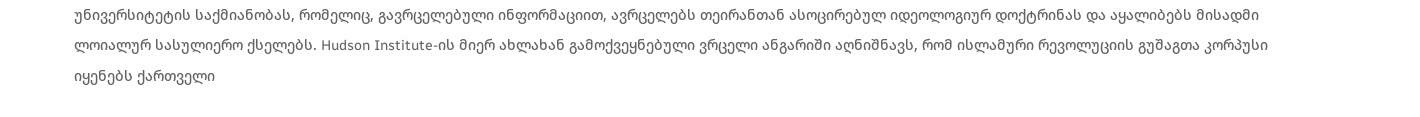უნივერსიტეტის საქმიანობას, რომელიც, გავრცელებული ინფორმაციით, ავრცელებს თეირანთან ასოცირებულ იდეოლოგიურ დოქტრინას და აყალიბებს მისადმი ლოიალურ სასულიერო ქსელებს. Hudson Institute-ის მიერ ახლახან გამოქვეყნებული ვრცელი ანგარიში აღნიშნავს, რომ ისლამური რევოლუციის გუშაგთა კორპუსი იყენებს ქართველი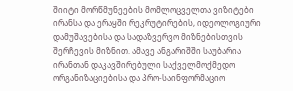შიიტი მორწმუნეების მომლოცველთა ვიზიტები ირანსა და ერაყში რეკრუტირების, იდეოლოგიური დამუშავებისა და სადაზვერვო მიზნებისთვის შერჩევის მიზნით. ამავე ანგარიშში საუბარია ირანთან დაკავშირებული საქველმოქმედო ორგანიზაციებისა და პრო-საინფორმაციო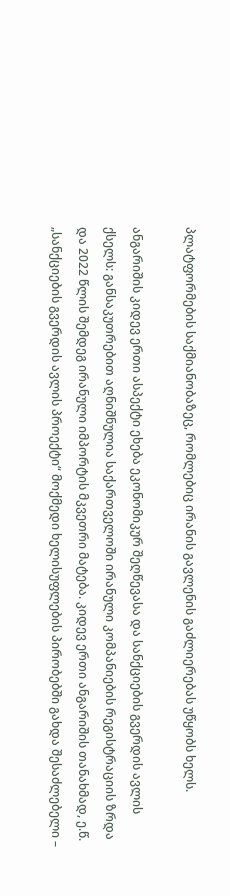პლატფორმების საქმიანობაზეც, რომლებიც ირანის გავლენის გაძლიერებას უწყობს ხელს.

ანგარიშის კიდევ ერთი ასპექტი ეხება ეკონომიკურ შეღწევასა და სანქციების გვერდის ავლის ქსელს: განსაკუთრებით აღნიშნულია საქართველოში ირანული კომპანიების რეგისტრაციის ზრდა და 2022 წლის შემდეგ ირანული იმპორტის მკვეთრი მატება. კიდევ ერთი ანგარიშის თანახმად, ე.წ. „სანქციების გვერდის ავლის პროექტი“ მოქმედი ხელისუფლების პირობებში გახდა შესაძლებელი –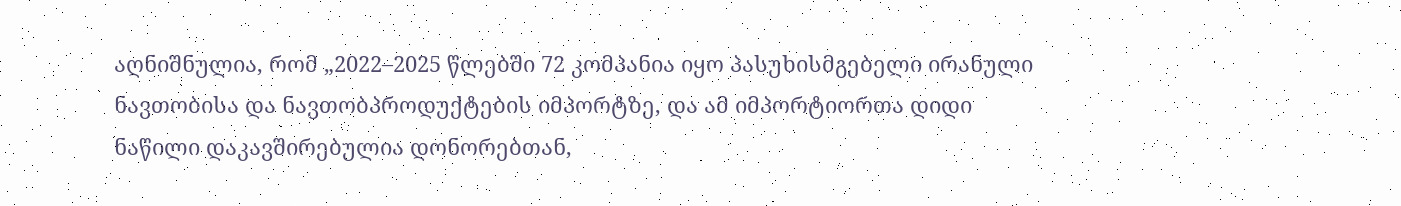აღნიშნულია, რომ „2022–2025 წლებში 72 კომპანია იყო პასუხისმგებელი ირანული ნავთობისა და ნავთობპროდუქტების იმპორტზე, და ამ იმპორტიორთა დიდი ნაწილი დაკავშირებულია დონორებთან,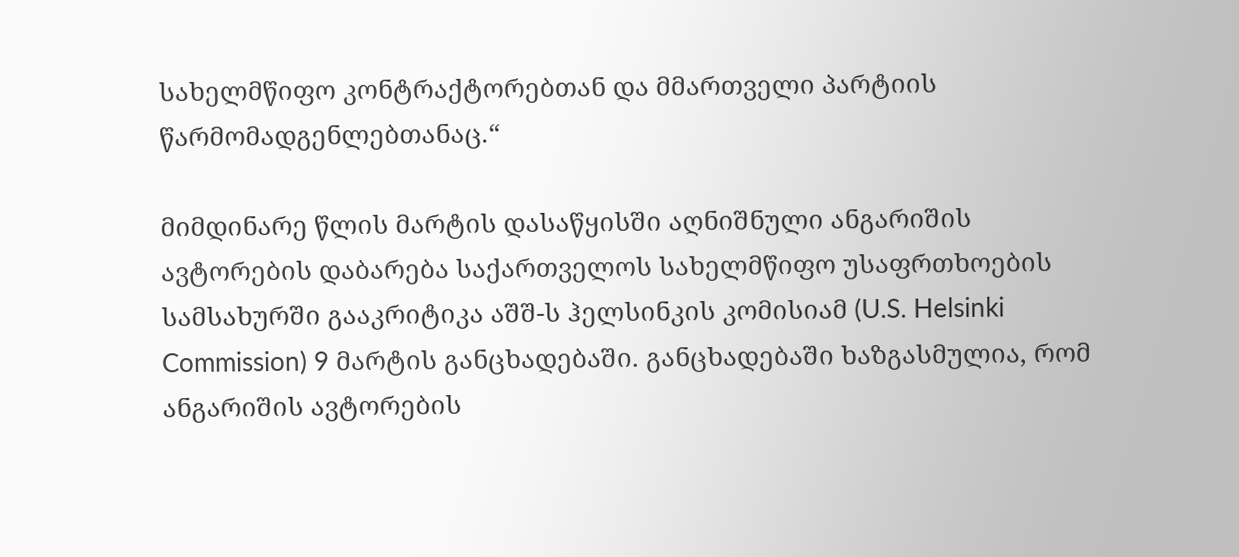სახელმწიფო კონტრაქტორებთან და მმართველი პარტიის წარმომადგენლებთანაც.“

მიმდინარე წლის მარტის დასაწყისში აღნიშნული ანგარიშის ავტორების დაბარება საქართველოს სახელმწიფო უსაფრთხოების სამსახურში გააკრიტიკა აშშ-ს ჰელსინკის კომისიამ (U.S. Helsinki Commission) 9 მარტის განცხადებაში. განცხადებაში ხაზგასმულია, რომ ანგარიშის ავტორების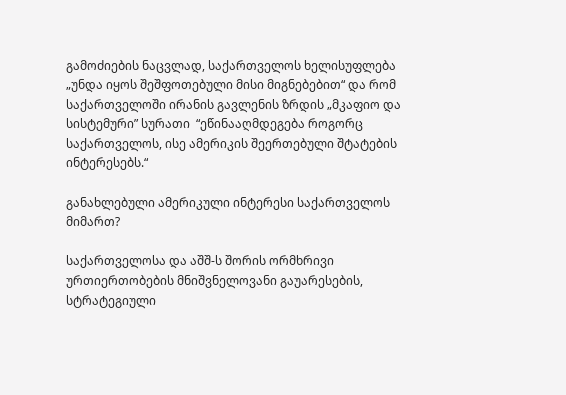გამოძიების ნაცვლად, საქართველოს ხელისუფლება „უნდა იყოს შეშფოთებული მისი მიგნებებით“ და რომ საქართველოში ირანის გავლენის ზრდის „მკაფიო და სისტემური” სურათი  “ეწინააღმდეგება როგორც საქართველოს, ისე ამერიკის შეერთებული შტატების ინტერესებს.“

განახლებული ამერიკული ინტერესი საქართველოს მიმართ?

საქართველოსა და აშშ-ს შორის ორმხრივი ურთიერთობების მნიშვნელოვანი გაუარესების, სტრატეგიული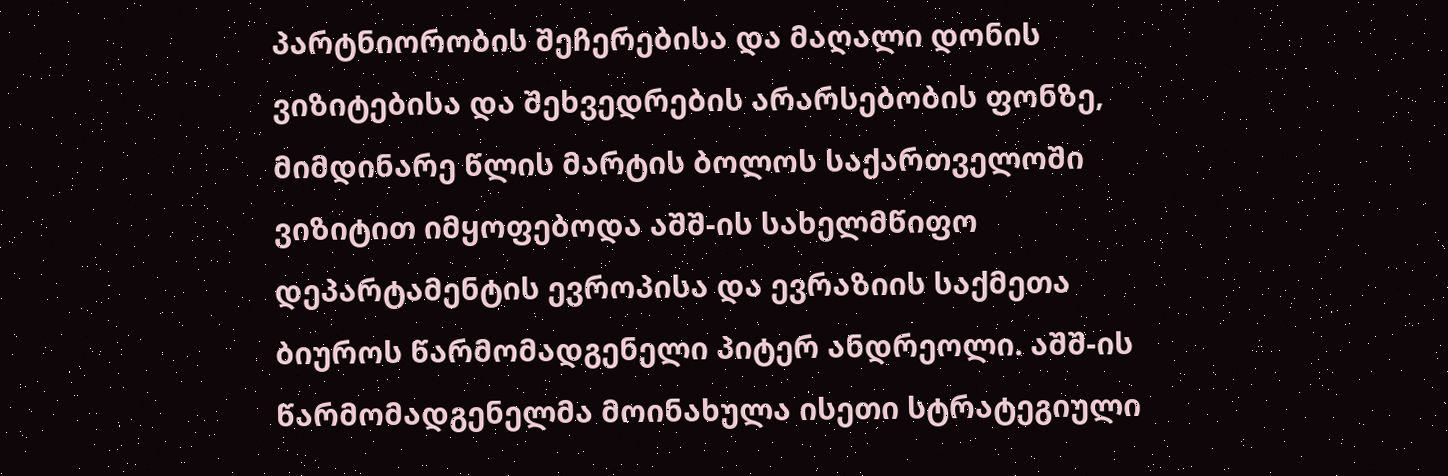პარტნიორობის შეჩერებისა და მაღალი დონის ვიზიტებისა და შეხვედრების არარსებობის ფონზე, მიმდინარე წლის მარტის ბოლოს საქართველოში ვიზიტით იმყოფებოდა აშშ-ის სახელმწიფო დეპარტამენტის ევროპისა და ევრაზიის საქმეთა ბიუროს წარმომადგენელი პიტერ ანდრეოლი. აშშ-ის წარმომადგენელმა მოინახულა ისეთი სტრატეგიული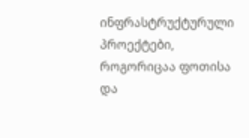ინფრასტრუქტურული პროექტები, როგორიცაა ფოთისა და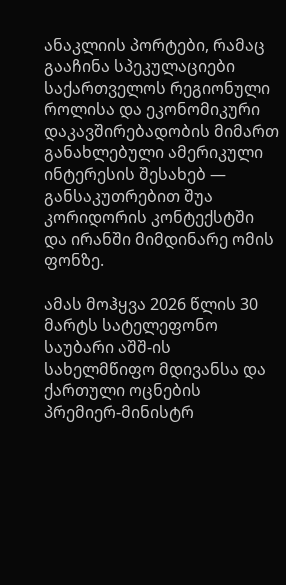ანაკლიის პორტები, რამაც გააჩინა სპეკულაციები საქართველოს რეგიონული როლისა და ეკონომიკური დაკავშირებადობის მიმართ განახლებული ამერიკული ინტერესის შესახებ — განსაკუთრებით შუა კორიდორის კონტექსტში და ირანში მიმდინარე ომის ფონზე.

ამას მოჰყვა 2026 წლის 30 მარტს სატელეფონო საუბარი აშშ-ის სახელმწიფო მდივანსა და ქართული ოცნების პრემიერ-მინისტრ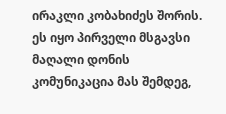ირაკლი კობახიძეს შორის. ეს იყო პირველი მსგავსი მაღალი დონის კომუნიკაცია მას შემდეგ,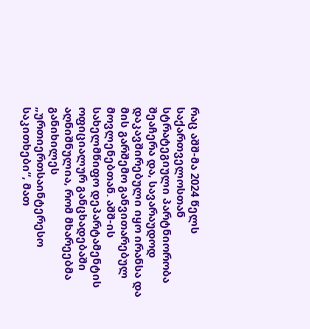რაც აშშ-მა 2024 წელს საქართველოსთან სტრატეგიული პარტნიორობა შეაჩერა და, სავარაუდოდ დაკავშირებული იყო ირანსა და მის გარშემო განვითარებულ მოვლენებთან. აშშ-ის სახელმწიფო დეპარტამენტის ოფიციალურ განცხადებაში აღნიშნულია, რომ მხარეებმა განიხილეს „ურთიერთსაინტერესო საკითხები“, მათ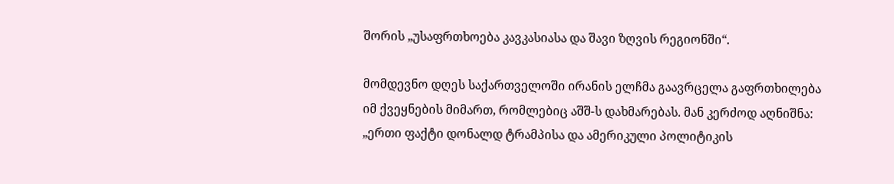შორის „უსაფრთხოება კავკასიასა და შავი ზღვის რეგიონში“.

მომდევნო დღეს საქართველოში ირანის ელჩმა გაავრცელა გაფრთხილება იმ ქვეყნების მიმართ, რომლებიც აშშ-ს დახმარებას. მან კერძოდ აღნიშნა: „ერთი ფაქტი დონალდ ტრამპისა და ამერიკული პოლიტიკის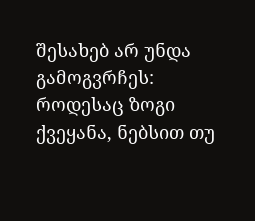შესახებ არ უნდა გამოგვრჩეს: როდესაც ზოგი ქვეყანა, ნებსით თუ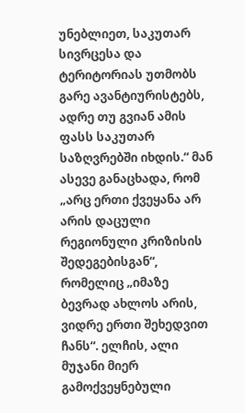უნებლიეთ, საკუთარ სივრცესა და ტერიტორიას უთმობს გარე ავანტიურისტებს, ადრე თუ გვიან ამის ფასს საკუთარ საზღვრებში იხდის.“ მან ასევე განაცხადა, რომ „არც ერთი ქვეყანა არ არის დაცული რეგიონული კრიზისის შედეგებისგან“, რომელიც „იმაზე ბევრად ახლოს არის, ვიდრე ერთი შეხედვით ჩანს“. ელჩის, ალი მუჯანი მიერ გამოქვეყნებული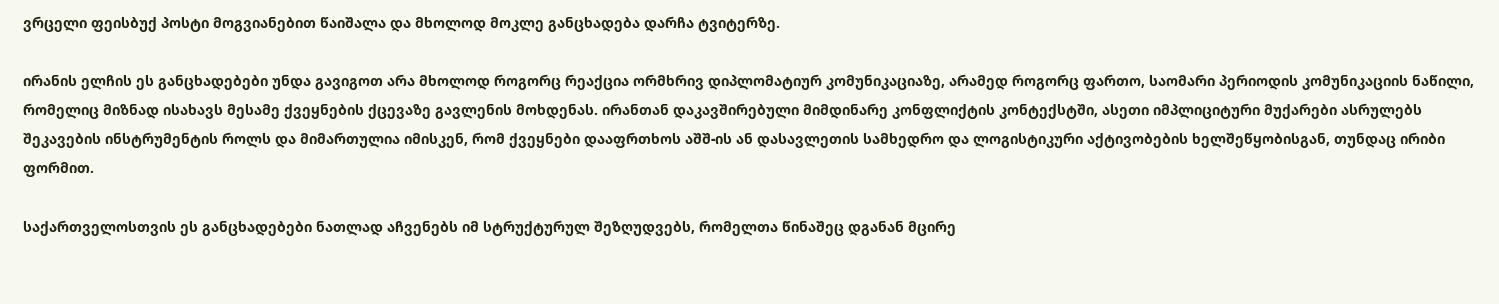ვრცელი ფეისბუქ პოსტი მოგვიანებით წაიშალა და მხოლოდ მოკლე განცხადება დარჩა ტვიტერზე.

ირანის ელჩის ეს განცხადებები უნდა გავიგოთ არა მხოლოდ როგორც რეაქცია ორმხრივ დიპლომატიურ კომუნიკაციაზე, არამედ როგორც ფართო, საომარი პერიოდის კომუნიკაციის ნაწილი, რომელიც მიზნად ისახავს მესამე ქვეყნების ქცევაზე გავლენის მოხდენას. ირანთან დაკავშირებული მიმდინარე კონფლიქტის კონტექსტში, ასეთი იმპლიციტური მუქარები ასრულებს შეკავების ინსტრუმენტის როლს და მიმართულია იმისკენ, რომ ქვეყნები დააფრთხოს აშშ-ის ან დასავლეთის სამხედრო და ლოგისტიკური აქტივობების ხელშეწყობისგან, თუნდაც ირიბი ფორმით.

საქართველოსთვის ეს განცხადებები ნათლად აჩვენებს იმ სტრუქტურულ შეზღუდვებს, რომელთა წინაშეც დგანან მცირე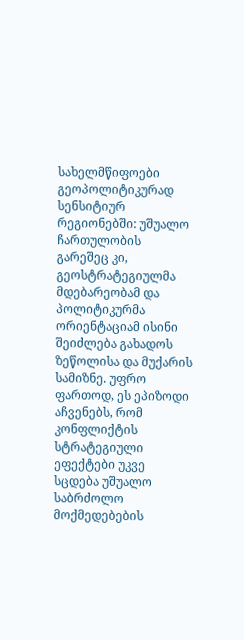სახელმწიფოები გეოპოლიტიკურად სენსიტიურ რეგიონებში: უშუალო ჩართულობის გარეშეც კი, გეოსტრატეგიულმა მდებარეობამ და პოლიტიკურმა ორიენტაციამ ისინი შეიძლება გახადოს ზეწოლისა და მუქარის სამიზნე. უფრო ფართოდ, ეს ეპიზოდი აჩვენებს, რომ კონფლიქტის სტრატეგიული ეფექტები უკვე სცდება უშუალო საბრძოლო მოქმედებების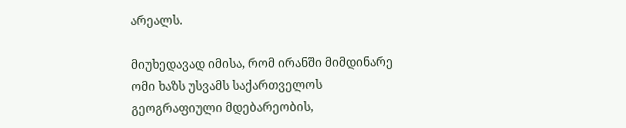არეალს.

მიუხედავად იმისა, რომ ირანში მიმდინარე ომი ხაზს უსვამს საქართველოს გეოგრაფიული მდებარეობის,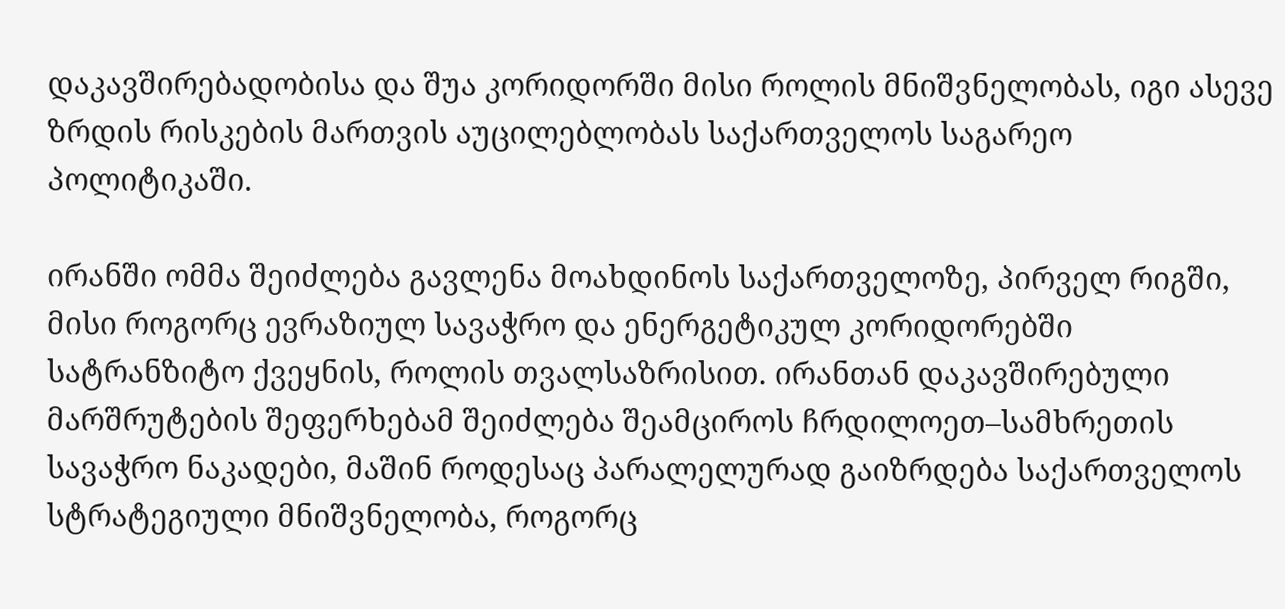დაკავშირებადობისა და შუა კორიდორში მისი როლის მნიშვნელობას, იგი ასევე ზრდის რისკების მართვის აუცილებლობას საქართველოს საგარეო პოლიტიკაში.

ირანში ომმა შეიძლება გავლენა მოახდინოს საქართველოზე, პირველ რიგში, მისი როგორც ევრაზიულ სავაჭრო და ენერგეტიკულ კორიდორებში სატრანზიტო ქვეყნის, როლის თვალსაზრისით. ირანთან დაკავშირებული მარშრუტების შეფერხებამ შეიძლება შეამციროს ჩრდილოეთ–სამხრეთის სავაჭრო ნაკადები, მაშინ როდესაც პარალელურად გაიზრდება საქართველოს სტრატეგიული მნიშვნელობა, როგორც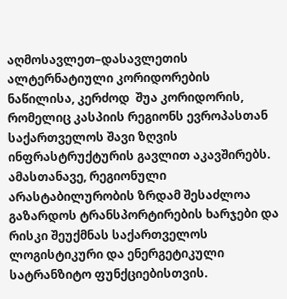აღმოსავლეთ–დასავლეთის ალტერნატიული კორიდორების ნაწილისა, კერძოდ  შუა კორიდორის, რომელიც კასპიის რეგიონს ევროპასთან საქართველოს შავი ზღვის ინფრასტრუქტურის გავლით აკავშირებს. ამასთანავე, რეგიონული არასტაბილურობის ზრდამ შესაძლოა გაზარდოს ტრანსპორტირების ხარჯები და რისკი შეუქმნას საქართველოს ლოგისტიკური და ენერგეტიკული სატრანზიტო ფუნქციებისთვის.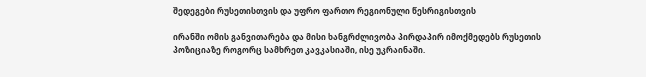შედეგები რუსეთისთვის და უფრო ფართო რეგიონული წესრიგისთვის

ირანში ომის განვითარება და მისი ხანგრძლივობა პირდაპირ იმოქმედებს რუსეთის პოზიციაზე როგორც სამხრეთ კავკასიაში, ისე უკრაინაში.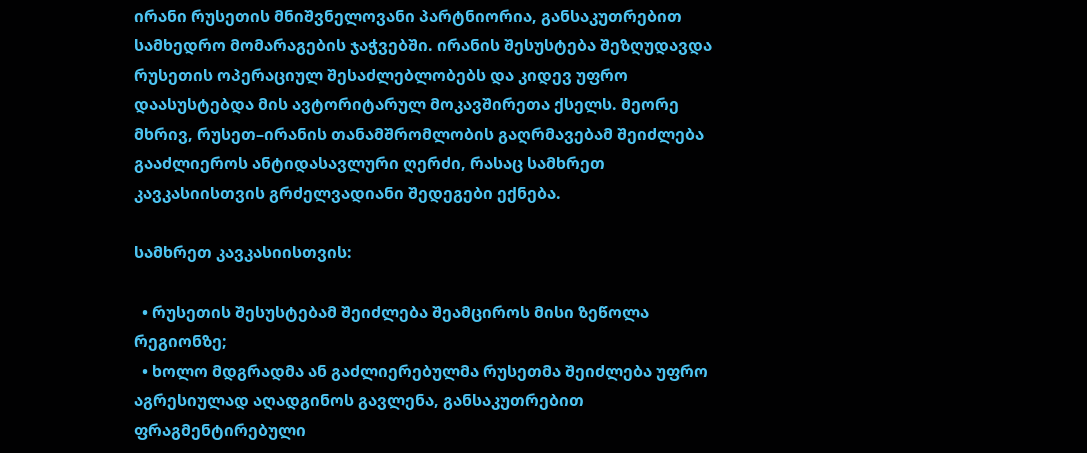ირანი რუსეთის მნიშვნელოვანი პარტნიორია, განსაკუთრებით სამხედრო მომარაგების ჯაჭვებში. ირანის შესუსტება შეზღუდავდა რუსეთის ოპერაციულ შესაძლებლობებს და კიდევ უფრო დაასუსტებდა მის ავტორიტარულ მოკავშირეთა ქსელს. მეორე მხრივ, რუსეთ–ირანის თანამშრომლობის გაღრმავებამ შეიძლება გააძლიეროს ანტიდასავლური ღერძი, რასაც სამხრეთ კავკასიისთვის გრძელვადიანი შედეგები ექნება.

სამხრეთ კავკასიისთვის:

  • რუსეთის შესუსტებამ შეიძლება შეამციროს მისი ზეწოლა რეგიონზე;
  • ხოლო მდგრადმა ან გაძლიერებულმა რუსეთმა შეიძლება უფრო აგრესიულად აღადგინოს გავლენა, განსაკუთრებით ფრაგმენტირებული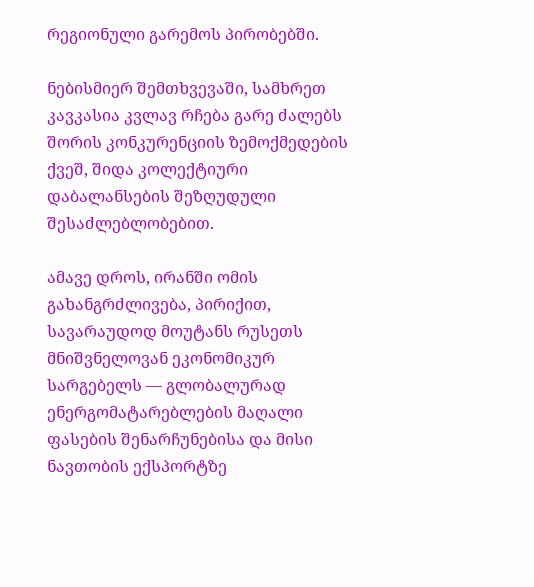რეგიონული გარემოს პირობებში.

ნებისმიერ შემთხვევაში, სამხრეთ კავკასია კვლავ რჩება გარე ძალებს შორის კონკურენციის ზემოქმედების ქვეშ, შიდა კოლექტიური დაბალანსების შეზღუდული შესაძლებლობებით.

ამავე დროს, ირანში ომის გახანგრძლივება, პირიქით, სავარაუდოდ მოუტანს რუსეთს მნიშვნელოვან ეკონომიკურ სარგებელს — გლობალურად ენერგომატარებლების მაღალი ფასების შენარჩუნებისა და მისი ნავთობის ექსპორტზე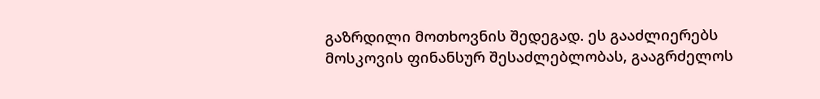გაზრდილი მოთხოვნის შედეგად. ეს გააძლიერებს მოსკოვის ფინანსურ შესაძლებლობას, გააგრძელოს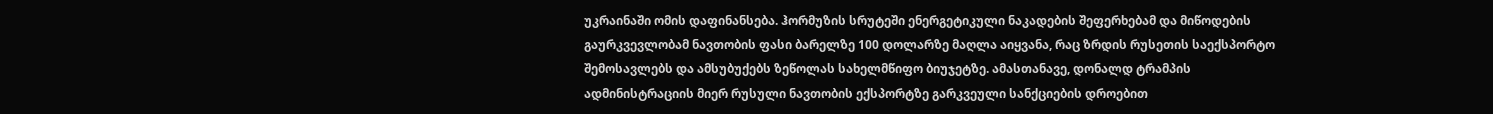უკრაინაში ომის დაფინანსება. ჰორმუზის სრუტეში ენერგეტიკული ნაკადების შეფერხებამ და მიწოდების გაურკვევლობამ ნავთობის ფასი ბარელზე 100 დოლარზე მაღლა აიყვანა, რაც ზრდის რუსეთის საექსპორტო შემოსავლებს და ამსუბუქებს ზეწოლას სახელმწიფო ბიუჯეტზე. ამასთანავე, დონალდ ტრამპის ადმინისტრაციის მიერ რუსული ნავთობის ექსპორტზე გარკვეული სანქციების დროებით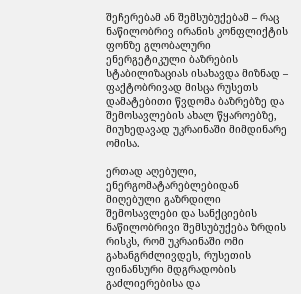შეჩერებამ ან შემსუბუქებამ – რაც ნაწილობრივ ირანის კონფლიქტის ფონზე გლობალური ენერგეტიკული ბაზრების სტაბილიზაციას ისახავდა მიზნად – ფაქტობრივად მისცა რუსეთს დამატებითი წვდომა ბაზრებზე და შემოსავლების ახალ წყაროებზე, მიუხედავად უკრაინაში მიმდინარე ომისა.

ერთად აღებული, ენერგომატარებლებიდან მიღებული გაზრდილი შემოსავლები და სანქციების ნაწილობრივი შემსუბუქება ზრდის რისკს, რომ უკრაინაში ომი გახანგრძლივდეს, რუსეთის ფინანსური მდგრადობის გაძლიერებისა და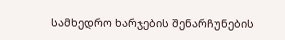სამხედრო ხარჯების შენარჩუნების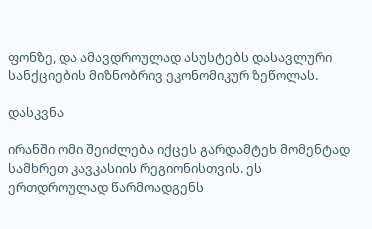ფონზე, და ამავდროულად ასუსტებს დასავლური სანქციების მიზნობრივ ეკონომიკურ ზეწოლას.

დასკვნა

ირანში ომი შეიძლება იქცეს გარდამტეხ მომენტად სამხრეთ კავკასიის რეგიონისთვის. ეს ერთდროულად წარმოადგენს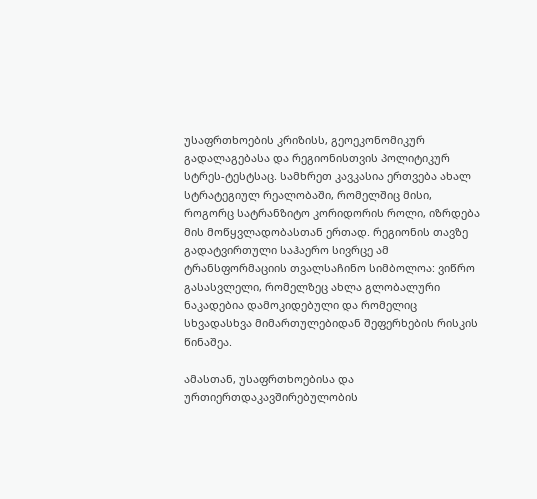უსაფრთხოების კრიზისს, გეოეკონომიკურ გადალაგებასა და რეგიონისთვის პოლიტიკურ სტრეს-ტესტსაც. სამხრეთ კავკასია ერთვება ახალ სტრატეგიულ რეალობაში, რომელშიც მისი,  როგორც სატრანზიტო კორიდორის როლი, იზრდება მის მოწყვლადობასთან ერთად. რეგიონის თავზე გადატვირთული საჰაერო სივრცე ამ ტრანსფორმაციის თვალსაჩინო სიმბოლოა: ვიწრო გასასვლელი, რომელზეც ახლა გლობალური ნაკადებია დამოკიდებული და რომელიც სხვადასხვა მიმართულებიდან შეფერხების რისკის წინაშეა.

ამასთან, უსაფრთხოებისა და ურთიერთდაკავშირებულობის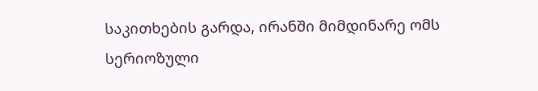საკითხების გარდა, ირანში მიმდინარე ომს სერიოზული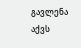გავლენა აქვს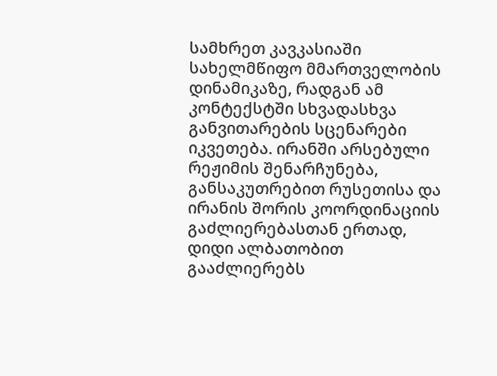სამხრეთ კავკასიაში სახელმწიფო მმართველობის დინამიკაზე, რადგან ამ კონტექსტში სხვადასხვა განვითარების სცენარები იკვეთება. ირანში არსებული რეჟიმის შენარჩუნება, განსაკუთრებით რუსეთისა და ირანის შორის კოორდინაციის გაძლიერებასთან ერთად, დიდი ალბათობით გააძლიერებს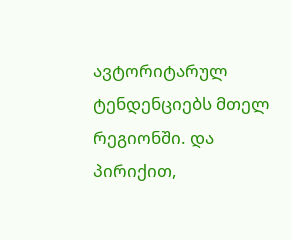ავტორიტარულ ტენდენციებს მთელ რეგიონში. და პირიქით,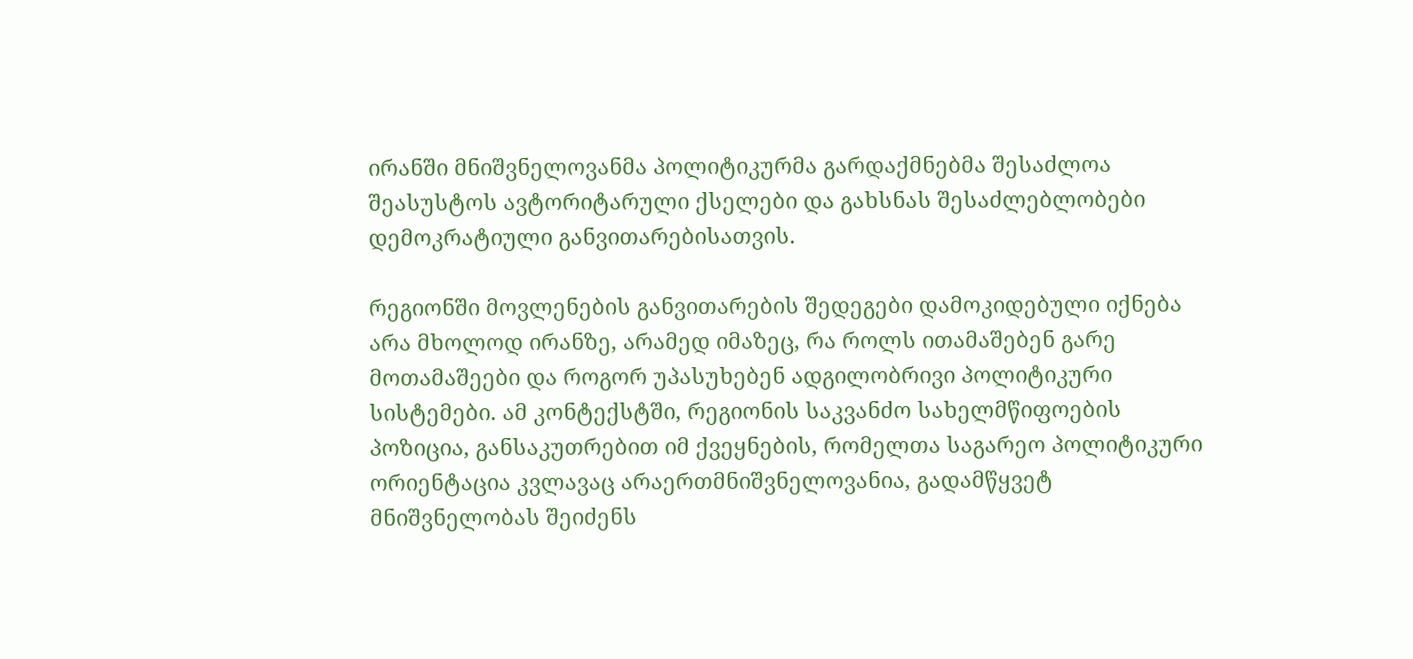ირანში მნიშვნელოვანმა პოლიტიკურმა გარდაქმნებმა შესაძლოა შეასუსტოს ავტორიტარული ქსელები და გახსნას შესაძლებლობები დემოკრატიული განვითარებისათვის.

რეგიონში მოვლენების განვითარების შედეგები დამოკიდებული იქნება არა მხოლოდ ირანზე, არამედ იმაზეც, რა როლს ითამაშებენ გარე მოთამაშეები და როგორ უპასუხებენ ადგილობრივი პოლიტიკური სისტემები. ამ კონტექსტში, რეგიონის საკვანძო სახელმწიფოების პოზიცია, განსაკუთრებით იმ ქვეყნების, რომელთა საგარეო პოლიტიკური ორიენტაცია კვლავაც არაერთმნიშვნელოვანია, გადამწყვეტ მნიშვნელობას შეიძენს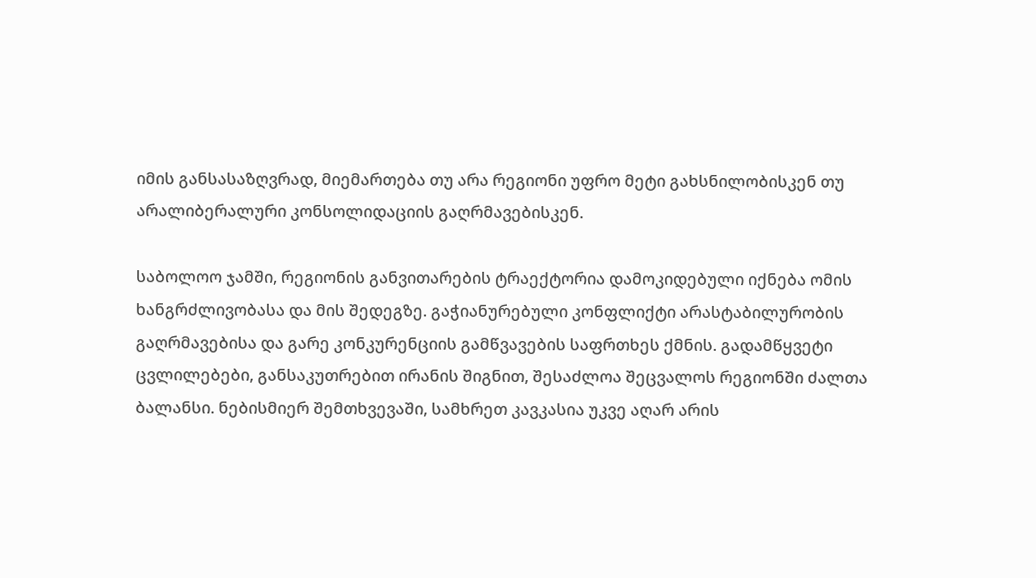იმის განსასაზღვრად, მიემართება თუ არა რეგიონი უფრო მეტი გახსნილობისკენ თუ არალიბერალური კონსოლიდაციის გაღრმავებისკენ.

საბოლოო ჯამში, რეგიონის განვითარების ტრაექტორია დამოკიდებული იქნება ომის ხანგრძლივობასა და მის შედეგზე. გაჭიანურებული კონფლიქტი არასტაბილურობის გაღრმავებისა და გარე კონკურენციის გამწვავების საფრთხეს ქმნის. გადამწყვეტი ცვლილებები, განსაკუთრებით ირანის შიგნით, შესაძლოა შეცვალოს რეგიონში ძალთა ბალანსი. ნებისმიერ შემთხვევაში, სამხრეთ კავკასია უკვე აღარ არის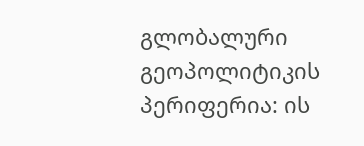გლობალური გეოპოლიტიკის პერიფერია: ის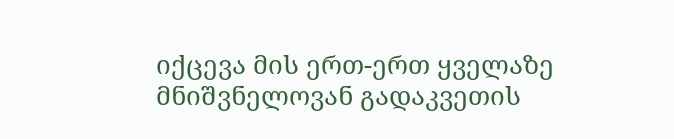იქცევა მის ერთ-ერთ ყველაზე მნიშვნელოვან გადაკვეთის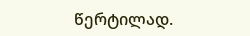წერტილად.